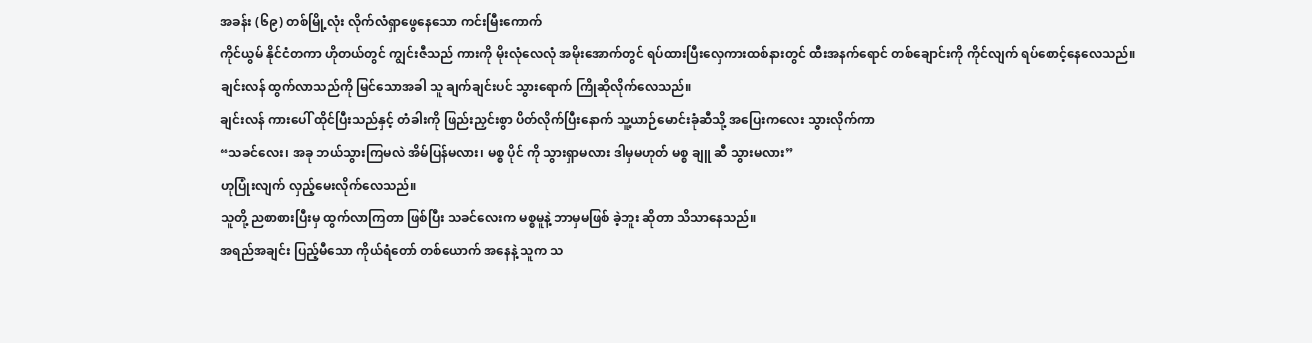အခန်း (၆၉) တစ်မြို့လုံး လိုက်လံရှာဖွေနေသော ကင်းမြီးကောက်
ကိုင်ယွမ် နိုင်ငံတကာ ဟိုတယ်တွင် ကျွင်းဇီသည် ကားကို မိုးလုံလေလုံ အမိုးအောက်တွင် ရပ်ထားပြီးလှေကားထစ်နားတွင် ထီးအနက်ရောင် တစ်ချောင်းကို ကိုင်လျက် ရပ်စောင့်နေလေသည်။
ချင်းလန် ထွက်လာသည်ကို မြင်သောအခါ သူ ချက်ချင်းပင် သွားရောက် ကြိုဆိုလိုက်လေသည်။
ချင်းလန် ကားပေါ် ထိုင်ပြီးသည်နှင့် တံခါးကို ဖြည်းညှင်းစွာ ပိတ်လိုက်ပြီးနောက် သူ့ယာဉ်မောင်းခုံဆီသို့ အပြေးကလေး သွားလိုက်ကာ
“သခင်လေး၊ အခု ဘယ်သွားကြမလဲ အိမ်ပြန်မလား၊ မစ္စ ပိုင် ကို သွားရှာမလား ဒါမှမဟုတ် မစ္စ ချူ ဆီ သွားမလား”
ဟုပြုံးလျက် လှည့်မေးလိုက်လေသည်။
သူတို့ ညစာစားပြီးမှ ထွက်လာကြတာ ဖြစ်ပြီး သခင်လေးက မစ္စမူနဲ့ ဘာမှမဖြစ် ခဲ့ဘူး ဆိုတာ သိသာနေသည်။
အရည်အချင်း ပြည့်မီသော ကိုယ်ရံတော် တစ်ယောက် အနေနဲ့ သူက သ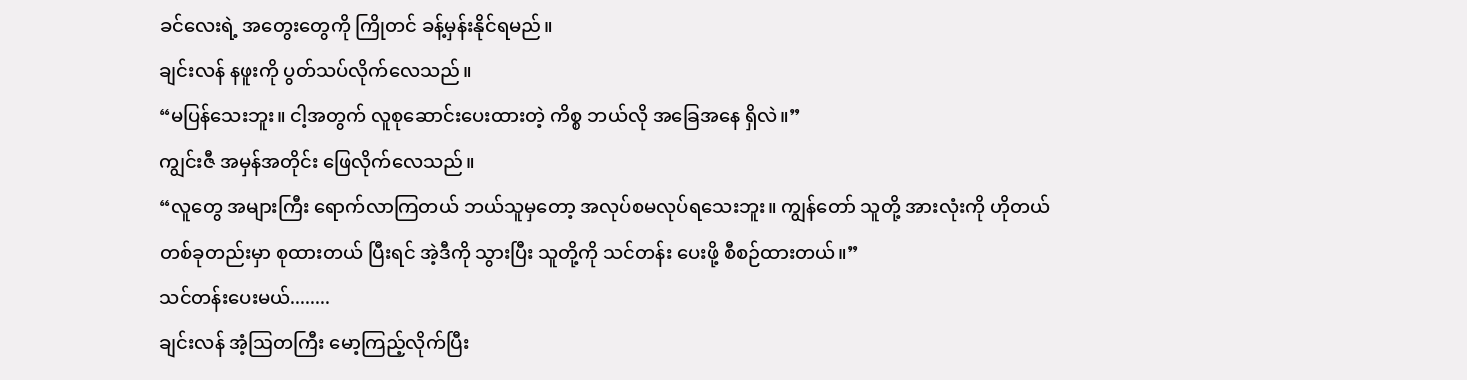ခင်လေးရဲ့ အတွေးတွေကို ကြိုတင် ခန့်မှန်းနိုင်ရမည်။
ချင်းလန် နဖူးကို ပွတ်သပ်လိုက်လေသည်။
“မပြန်သေးဘူး။ ငါ့အတွက် လူစုဆောင်းပေးထားတဲ့ ကိစ္စ ဘယ်လို အခြေအနေ ရှိလဲ။”
ကျွင်းဇီ အမှန်အတိုင်း ဖြေလိုက်လေသည်။
“လူတွေ အများကြီး ရောက်လာကြတယ် ဘယ်သူမှတော့ အလုပ်စမလုပ်ရသေးဘူး။ ကျွန်တော် သူတို့ အားလုံးကို ဟိုတယ် တစ်ခုတည်းမှာ စုထားတယ် ပြီးရင် အဲ့ဒီကို သွားပြီး သူတို့ကို သင်တန်း ပေးဖို့ စီစဉ်ထားတယ်။”
သင်တန်းပေးမယ်........
ချင်းလန် အံ့ဩတကြီး မော့ကြည့်လိုက်ပြီး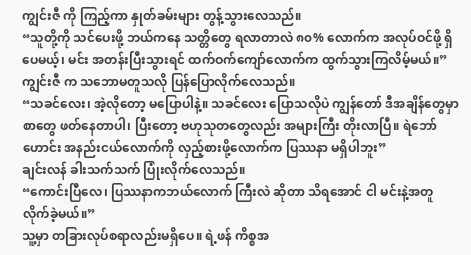ကျွင်းဇီ ကို ကြည့်ကာ နှုတ်ခမ်းများ တွန့်သွားလေသည်။
“သူတို့ကို သင်ပေးဖို့ ဘယ်ကနေ သတ္တိတွေ ရလာတာလဲ ၈၀% လောက်က အလုပ်ဝင်ဖို့ ရှိပေမယ့်၊ မင်း အတန်းပြီးသွားရင် ထက်ဝက်ကျော်လောက်က ထွက်သွားကြလိမ့်မယ်။”
ကျွင်းဇီ က သဘောမတူသလို ပြန်ပြောလိုက်လေသည်။
“သခင်လေး၊ အဲ့လိုတော့ မပြောပါနဲ့။ သခင်လေး ပြောသလိုပဲ ကျွန်တော် ဒီအချိန်တွေမှာ စာတွေ ဖတ်နေတာပါ၊ ပြီးတော့ ဗဟုသုတတွေလည်း အများကြီး တိုးလာပြီ။ ရဲဘော်ဟောင်း အနည်းငယ်လောက်ကို လှည့်စားဖို့လောက်က ပြဿနာ မရှိပါဘူး”
ချင်းလန် ခါးသက်သက် ပြုံးလိုက်လေသည်။
“ကောင်းပြီလေ၊ ပြဿနာကဘယ်လောက် ကြီးလဲ ဆိုတာ သိရအောင် ငါ မင်းနဲ့အတူ လိုက်ခဲ့မယ်။”
သူ့မှာ တခြားလုပ်စရာလည်းမရှိပေ။ ရဲ့ဖန် ကိစ္စအ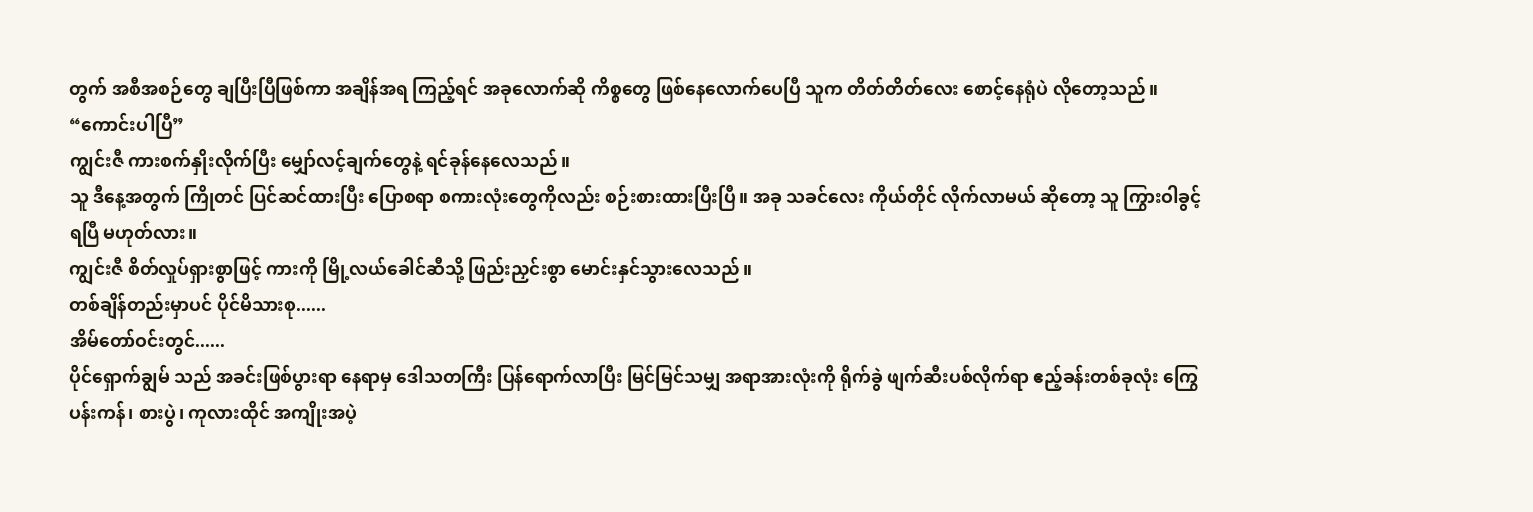တွက် အစီအစဉ်တွေ ချပြီးပြီဖြစ်ကာ အချိန်အရ ကြည့်ရင် အခုလောက်ဆို ကိစ္စတွေ ဖြစ်နေလောက်ပေပြီ သူက တိတ်တိတ်လေး စောင့်နေရုံပဲ လိုတော့သည်။
“ကောင်းပါပြီ”
ကျွင်းဇီ ကားစက်နှိုးလိုက်ပြီး မျှော်လင့်ချက်တွေနဲ့ ရင်ခုန်နေလေသည်။
သူ ဒီနေ့အတွက် ကြိုတင် ပြင်ဆင်ထားပြီး ပြောစရာ စကားလုံးတွေကိုလည်း စဉ်းစားထားပြီးပြီ။ အခု သခင်လေး ကိုယ်တိုင် လိုက်လာမယ် ဆိုတော့ သူ ကြွားဝါခွင့် ရပြီ မဟုတ်လား။
ကျွင်းဇီ စိတ်လှုပ်ရှားစွာဖြင့် ကားကို မြို့လယ်ခေါင်ဆီသို့ ဖြည်းညှင်းစွာ မောင်းနှင်သွားလေသည်။
တစ်ချိန်တည်းမှာပင် ပိုင်မိသားစု......
အိမ်တော်ဝင်းတွင်......
ပိုင်ရှောက်ချွမ် သည် အခင်းဖြစ်ပွားရာ နေရာမှ ဒေါသတကြီး ပြန်ရောက်လာပြီး မြင်မြင်သမျှ အရာအားလုံးကို ရိုက်ခွဲ ဖျက်ဆီးပစ်လိုက်ရာ ဧည့်ခန်းတစ်ခုလုံး ကြွေပန်းကန်၊ စားပွဲ၊ ကုလားထိုင် အကျိုးအပဲ့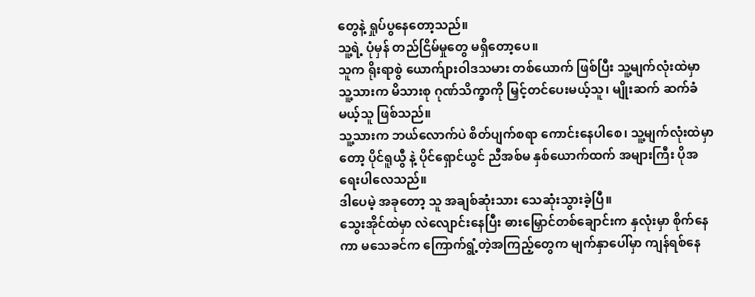တွေနဲ့ ရှုပ်ပွနေတော့သည်။
သူ့ရဲ့ ပုံမှန် တည်ငြိမ်မှုတွေ မရှိတော့ပေ။
သူက ရိုးရာစွဲ ယောက်ျားဝါဒသမား တစ်ယောက် ဖြစ်ပြီး သူ့မျက်လုံးထဲမှာ သူ့သားက မိသားစု ဂုဏ်သိက္ခာကို မြှင့်တင်ပေးမယ့်သူ၊ မျိုးဆက် ဆက်ခံမယ့်သူ ဖြစ်သည်။
သူ့သားက ဘယ်လောက်ပဲ စိတ်ပျက်စရာ ကောင်းနေပါစေ၊ သူ့မျက်လုံးထဲမှာတော့ ပိုင်ရူယွီ နဲ့ ပိုင်ရှောင်ယွင် ညီအစ်မ နှစ်ယောက်ထက် အများကြီး ပိုအရေးပါလေသည်။
ဒါပေမဲ့ အခုတော့ သူ အချစ်ဆုံးသား သေဆုံးသွားခဲ့ပြီ။
သွေးအိုင်ထဲမှာ လဲလျောင်းနေပြီး ဓားမြှောင်တစ်ချောင်းက နှလုံးမှာ စိုက်နေကာ မသေခင်က ကြောက်ရွံ့တဲ့အကြည့်တွေက မျက်နှာပေါ်မှာ ကျန်ရစ်နေ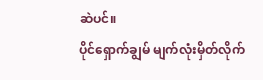ဆဲပင်။
ပိုင်ရှောက်ချွမ် မျက်လုံးမှိတ်လိုက်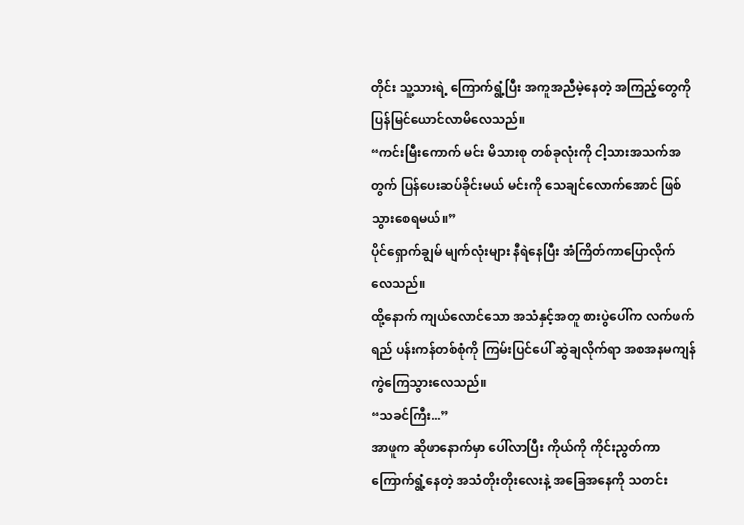တိုင်း သူ့သားရဲ့ ကြောက်ရွံ့ပြီး အကူအညီမဲ့နေတဲ့ အကြည့်တွေကို ပြန်မြင်ယောင်လာမိလေသည်။
“ကင်းမြီးကောက် မင်း မိသားစု တစ်ခုလုံးကို ငါ့သားအသက်အတွက် ပြန်ပေးဆပ်ခိုင်းမယ် မင်းကို သေချင်လောက်အောင် ဖြစ်သွားစေရမယ်။”
ပိုင်ရှောက်ချွမ် မျက်လုံးများ နီရဲနေပြီး အံကြိတ်ကာပြောလိုက်လေသည်။
ထို့နောက် ကျယ်လောင်သော အသံနှင့်အတူ စားပွဲပေါ်က လက်ဖက်ရည် ပန်းကန်တစ်စုံကို ကြမ်းပြင်ပေါ် ဆွဲချလိုက်ရာ အစအနမကျန် ကွဲကြေသွားလေသည်။
“သခင်ကြီး...”
အာဖူက ဆိုဖာနောက်မှာ ပေါ်လာပြီး ကိုယ်ကို ကိုင်းညွတ်ကာ ကြောက်ရွံ့နေတဲ့ အသံတိုးတိုးလေးနဲ့ အခြေအနေကို သတင်း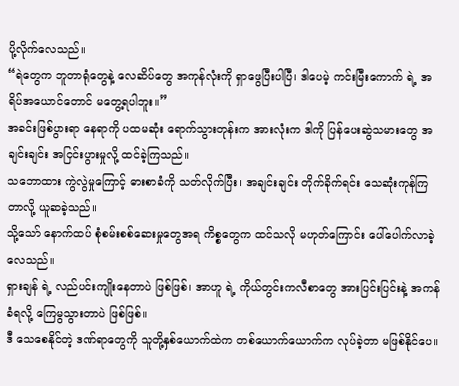ပို့လိုက်လေသည်။
“ရဲတွေက ဘူတာရုံတွေနဲ့ လေဆိပ်တွေ အကုန်လုံးကို ရှာဖွေပြီးပါပြီ၊ ဒါပေမဲ့ ကင်းမြီးကောက် ရဲ့ အရိပ်အယောင်တောင် မတွေ့ရပါဘူး။”
အခင်းဖြစ်ပွားရာ နေရာကို ပထမဆုံး ရောက်သွားတုန်းက အားလုံးက ဒါကို ပြန်ပေးဆွဲသမားတွေ အချင်းချင်း အငြင်းပွားမှုလို့ ထင်ခဲ့ကြသည်။
သဘောထား ကွဲလွဲမှုကြောင့် ဓားစာခံကို သတ်လိုက်ပြီး၊ အချင်းချင်း တိုက်ခိုက်ရင်း သေဆုံးကုန်ကြတာလို့ ယူဆခဲ့သည်။
သို့သော် နောက်ထပ် စုံစမ်းစစ်ဆေးမှုတွေအရ ကိစ္စတွေက ထင်သလို မဟုတ်ကြောင်း ပေါ်ပေါက်လာခဲ့လေသည်။
ရှားချန် ရဲ့ လည်ပင်းကျိုးနေတာပဲ ဖြစ်ဖြစ်၊ အာဟူ ရဲ့ ကိုယ်တွင်းကလီစာတွေ အားပြင်းပြင်းနဲ့ အကန်ခံရလို့ ကြေမွသွားတာပဲ ဖြစ်ဖြစ်။
ဒီ သေစေနိုင်တဲ့ ဒဏ်ရာတွေကို သူတို့နှစ်ယောက်ထဲက တစ်ယောက်ယောက်က လုပ်ခဲ့တာ မဖြစ်နိုင်ပေ။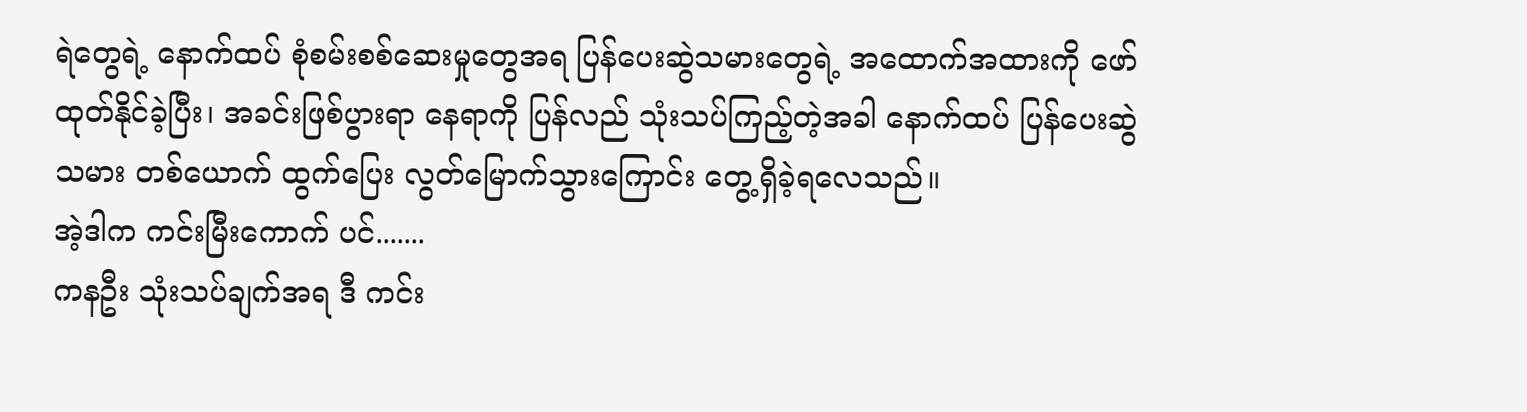ရဲတွေရဲ့ နောက်ထပ် စုံစမ်းစစ်ဆေးမှုတွေအရ ပြန်ပေးဆွဲသမားတွေရဲ့ အထောက်အထားကို ဖော်ထုတ်နိုင်ခဲ့ပြီး၊ အခင်းဖြစ်ပွားရာ နေရာကို ပြန်လည် သုံးသပ်ကြည့်တဲ့အခါ နောက်ထပ် ပြန်ပေးဆွဲသမား တစ်ယောက် ထွက်ပြေး လွတ်မြောက်သွားကြောင်း တွေ့ရှိခဲ့ရလေသည်။
အဲ့ဒါက ကင်းမြီးကောက် ပင်.......
ကနဦး သုံးသပ်ချက်အရ ဒီ ကင်း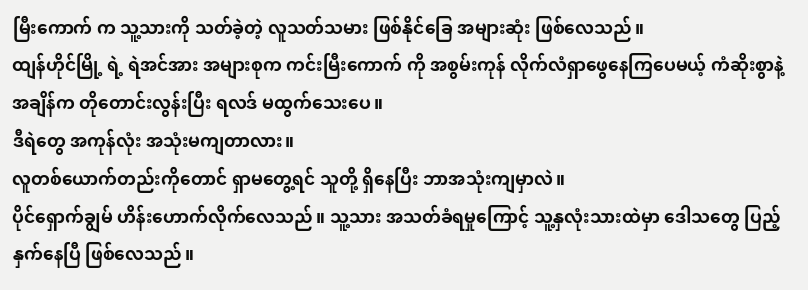မြီးကောက် က သူ့သားကို သတ်ခဲ့တဲ့ လူသတ်သမား ဖြစ်နိုင်ခြေ အများဆုံး ဖြစ်လေသည်။
ထျန်ဟိုင်မြို့ ရဲ့ ရဲအင်အား အများစုက ကင်းမြီးကောက် ကို အစွမ်းကုန် လိုက်လံရှာဖွေနေကြပေမယ့် ကံဆိုးစွာနဲ့ အချိန်က တိုတောင်းလွန်းပြီး ရလဒ် မထွက်သေးပေ။
ဒီရဲတွေ အကုန်လုံး အသုံးမကျတာလား။
လူတစ်ယောက်တည်းကိုတောင် ရှာမတွေ့ရင် သူတို့ ရှိနေပြီး ဘာအသုံးကျမှာလဲ။
ပိုင်ရှောက်ချွမ် ဟိန်းဟောက်လိုက်လေသည်။ သူ့သား အသတ်ခံရမှုကြောင့် သူ့နှလုံးသားထဲမှာ ဒေါသတွေ ပြည့်နှက်နေပြီ ဖြစ်လေသည်။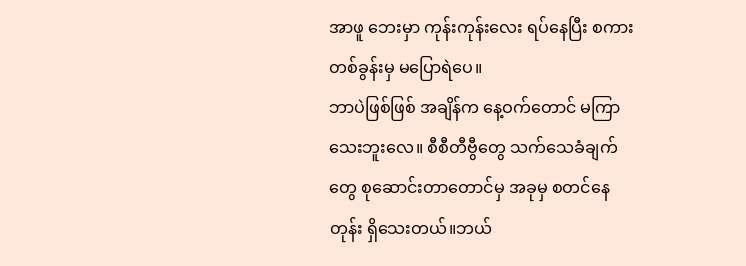အာဖူ ဘေးမှာ ကုန်းကုန်းလေး ရပ်နေပြီး စကားတစ်ခွန်းမှ မပြောရဲပေ။
ဘာပဲဖြစ်ဖြစ် အချိန်က နေ့ဝက်တောင် မကြာသေးဘူးလေ။ စီစီတီဗွီတွေ သက်သေခံချက်တွေ စုဆောင်းတာတောင်မှ အခုမှ စတင်နေတုန်း ရှိသေးတယ်။ဘယ်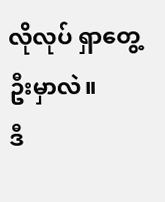လိုလုပ် ရှာတွေ့ဦးမှာလဲ။
ဒီ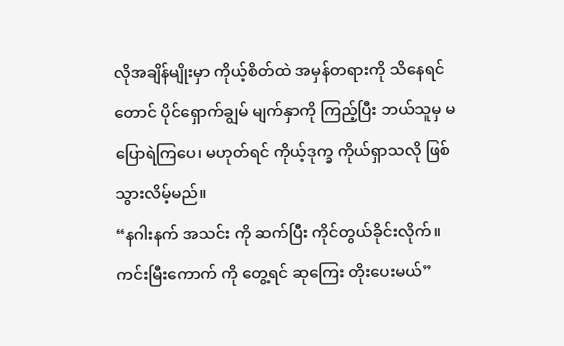လိုအချိန်မျိုးမှာ ကိုယ့်စိတ်ထဲ အမှန်တရားကို သိနေရင်တောင် ပိုင်ရှောက်ချွမ် မျက်နှာကို ကြည့်ပြီး ဘယ်သူမှ မပြောရဲကြပေ၊ မဟုတ်ရင် ကိုယ့်ဒုက္ခ ကိုယ်ရှာသလို ဖြစ်သွားလိမ့်မည်။
“နဂါးနက် အသင်း ကို ဆက်ပြီး ကိုင်တွယ်ခိုင်းလိုက်။ ကင်းမြီးကောက် ကို တွေ့ရင် ဆုကြေး တိုးပေးမယ်”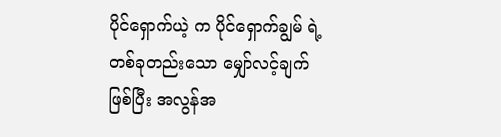ပိုင်ရှောက်ယဲ့ က ပိုင်ရှောက်ချွမ် ရဲ့ တစ်ခုတည်းသော မျှော်လင့်ချက် ဖြစ်ပြီး အလွန်အ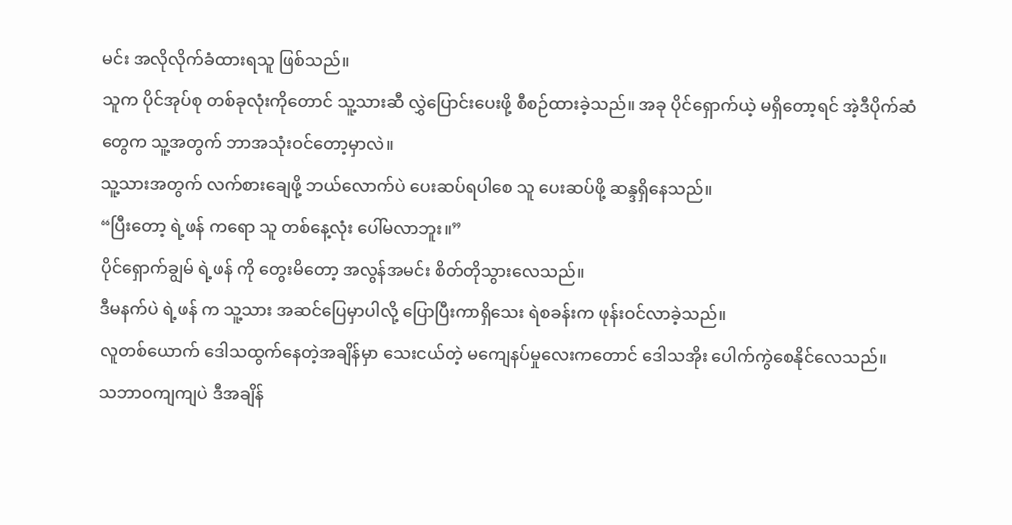မင်း အလိုလိုက်ခံထားရသူ ဖြစ်သည်။
သူက ပိုင်အုပ်စု တစ်ခုလုံးကိုတောင် သူ့သားဆီ လွှဲပြောင်းပေးဖို့ စီစဉ်ထားခဲ့သည်။ အခု ပိုင်ရှောက်ယဲ့ မရှိတော့ရင် အဲ့ဒီပိုက်ဆံတွေက သူ့အတွက် ဘာအသုံးဝင်တော့မှာလဲ။
သူ့သားအတွက် လက်စားချေဖို့ ဘယ်လောက်ပဲ ပေးဆပ်ရပါစေ သူ ပေးဆပ်ဖို့ ဆန္ဒရှိနေသည်။
“ပြီးတော့ ရဲ့ဖန် ကရော သူ တစ်နေ့လုံး ပေါ်မလာဘူး။”
ပိုင်ရှောက်ချွမ် ရဲ့ဖန် ကို တွေးမိတော့ အလွန်အမင်း စိတ်တိုသွားလေသည်။
ဒီမနက်ပဲ ရဲ့ဖန် က သူ့သား အဆင်ပြေမှာပါလို့ ပြောပြီးကာရှိသေး ရဲစခန်းက ဖုန်းဝင်လာခဲ့သည်။
လူတစ်ယောက် ဒေါသထွက်နေတဲ့အချိန်မှာ သေးငယ်တဲ့ မကျေနပ်မှုလေးကတောင် ဒေါသအိုး ပေါက်ကွဲစေနိုင်လေသည်။
သဘာဝကျကျပဲ ဒီအချိန်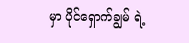မှာ ပိုင်ရှောက်ချွမ် ရဲ့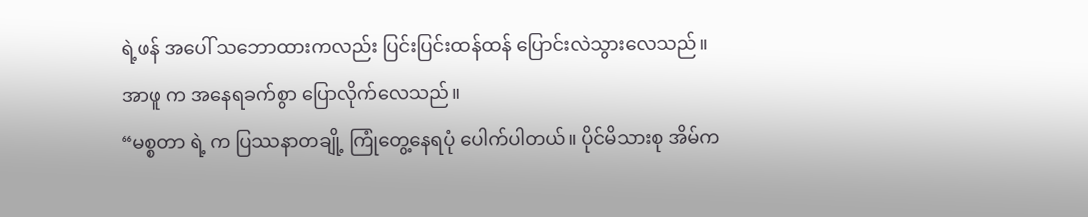ရဲ့ဖန် အပေါ် သဘောထားကလည်း ပြင်းပြင်းထန်ထန် ပြောင်းလဲသွားလေသည်။
အာဖူ က အနေရခက်စွာ ပြောလိုက်လေသည်။
“မစ္စတာ ရဲ့ က ပြဿနာတချို့ ကြုံတွေ့နေရပုံ ပေါက်ပါတယ်။ ပိုင်မိသားစု အိမ်က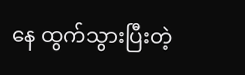နေ ထွက်သွားပြီးတဲ့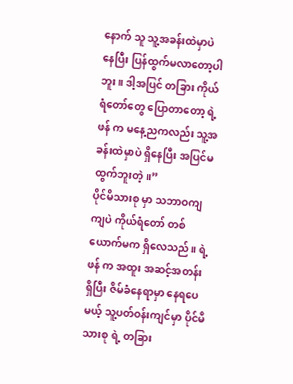နောက် သူ သူ့အခန်းထဲမှာပဲ နေပြီး ပြန်ထွက်မလာတော့ပါဘူး။ ဒါ့အပြင် တခြား ကိုယ်ရံတော်တွေ ပြောတာတော့ ရဲ့ဖန် က မနေ့ညကလည်း သူ့အခန်းထဲမှာပဲ ရှိနေပြီး အပြင်မထွက်ဘူးတဲ့။”
ပိုင်မိသားစု မှာ သဘာဝကျကျပဲ ကိုယ်ရံတော် တစ်ယောက်မက ရှိလေသည်။ ရဲ့ဖန် က အထူး အဆင့်အတန်း ရှိပြီး ဇိမ်ခံနေရာမှာ နေရပေမယ့် သူ့ပတ်ဝန်းကျင်မှာ ပိုင်မိသားစု ရဲ့ တခြား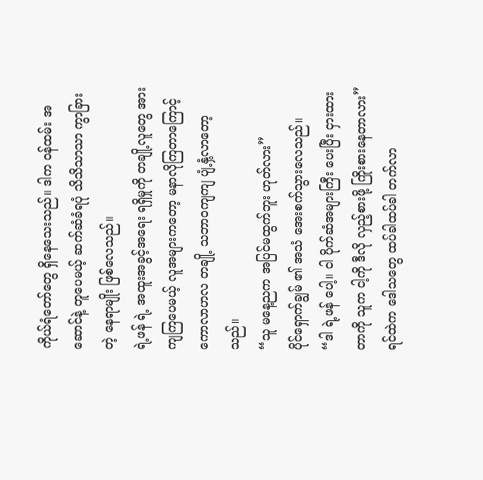ကိုယ်ရံတော်တွေ ရှိနေသေးသည်။ ဒါက ဝန်ထမ်း အဆောင်နဲ့ တူပေမယ့် ဆက်ဆံခံရပုံ သိသိသာသာ ကွာခြားတဲ့ နေရာမျိုး ဖြစ်လေသည်။
ရဲ့ဖန် ရဲ့ အထူးအခွင့်အရေး ရရှိမှုကို တချို့လူတွေ အားကျကြပေမယ့် လူအများကတော့ မနာလိုကြတာကြောင့် ကောလာဟလ တချို့ သဘာဝကျကျ ပျံ့နှံ့လာတော့သည်။
“သူ မနေ့ညက အပြင်မထွက်ဘူး ဟုတ်လား”
ပိုင်ရှောက်ချွမ် ၏ အသံ အေးစက်သွားလေသည်။
“ဒါ ရဲ့ဖန် ပေါ့။ ငါ ပိုက်ဆံအများကြီး ပေးပြီး ငှားထားတာကို သူက ငါ့ကို ဒီလို လှည့်စားဖို့ ကြိုးစားနေတာလား”
ရင်ထဲက ဒေါသတွေ ထပ်ခါထပ်ခါ တက်လာ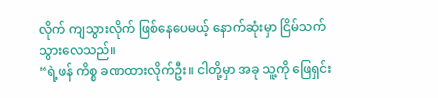လိုက် ကျသွားလိုက် ဖြစ်နေပေမယ့် နောက်ဆုံးမှာ ငြိမ်သက်သွားလေသည်။
“ရဲ့ဖန် ကိစ္စ ခဏထားလိုက်ဦး။ ငါတို့မှာ အခု သူ့ကို ဖြေရှင်း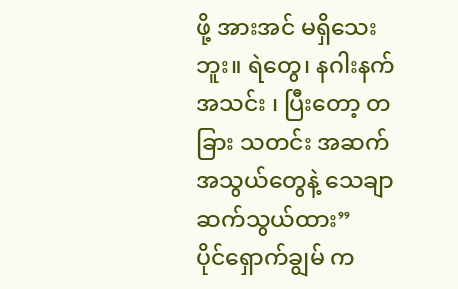ဖို့ အားအင် မရှိသေးဘူး။ ရဲတွေ၊ နဂါးနက် အသင်း ၊ ပြီးတော့ တခြား သတင်း အဆက်အသွယ်တွေနဲ့ သေချာ ဆက်သွယ်ထား”
ပိုင်ရှောက်ချွမ် က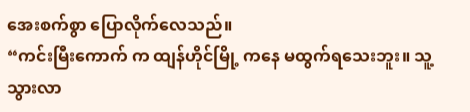အေးစက်စွာ ပြောလိုက်လေသည်။
“ကင်းမြီးကောက် က ထျန်ဟိုင်မြို့ ကနေ မထွက်ရသေးဘူး။ သူ့ သွားလာ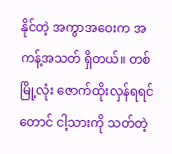နိုင်တဲ့ အကွာအဝေးက အကန့်အသတ် ရှိတယ်။ တစ်မြို့လုံး ဇောက်ထိုးလှန်ရရင်တောင် ငါ့သားကို သတ်တဲ့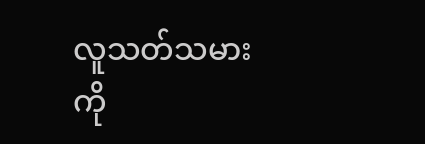လူသတ်သမားကို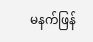မနက်ဖြန်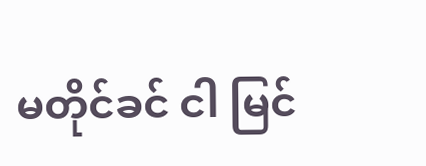မတိုင်ခင် ငါ မြင်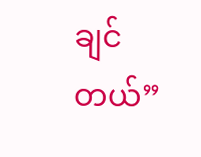ချင်တယ်”